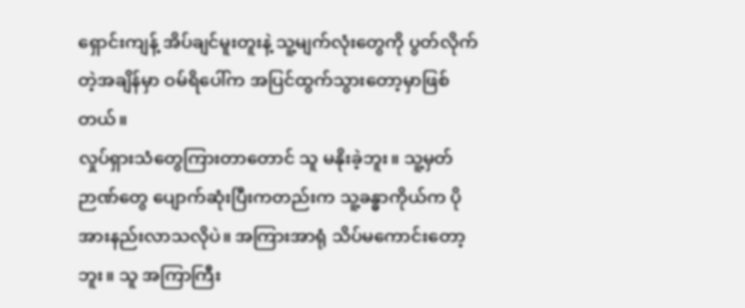ရှောင်းကျန့် အိပ်ချင်မူးတူးနဲ့ သူ့မျက်လုံးတွေကို ပွတ်လိုက်တဲ့အချိန်မှာ ဝမ်ရိပေါ်က အပြင်ထွက်သွားတော့မှာဖြစ်တယ်။
လှုပ်ရှားသံတွေကြားတာတောင် သူ မနိုးခဲ့ဘူး။ သူ့မှတ်ဉာဏ်တွေ ပျောက်ဆုံးပြီးကတည်းက သူ့ခန္ဓာကိုယ်က ပိုအားနည်းလာသလိုပဲ။ အကြားအာရုံ သိပ်မကောင်းတော့ဘူး။ သူ အကြာကြီး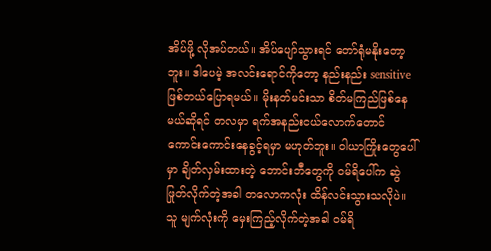အိပ်ဖို့ လိုအပ်တယ်။ အိပ်ပျော်သွားရင် တော်ရုံမနိုးတော့ဘူး။ ဒါပေမဲ့ အလင်းရောင်ကိုတော့ နည်းနည်း sensitive ဖြစ်တယ်ပြောရမယ်။ မိုးနတ်မင်းသာ စိတ်မကြည်ဖြစ်နေမယ်ဆိုရင် တလမှာ ရက်အနည်းငယ်လောက်တောင် ကောင်းကောင်းနေခွင့်ရမှာ မဟုတ်ဘူး။ ဝါယာကြိုးတွေပေါ်မှာ ချိတ်လှမ်းထားတဲ့ ဘောင်းဘီတွေကို ဝမ်ရိပေါ်က ဆွဲဖြုတ်လိုက်တဲ့အခါ တလောကလုံး ထိန်လင်းသွားသလိုပဲ။
သူ မျက်လုံးကို မှေးကြည့်လိုက်တဲ့အခါ ဝမ်ရိ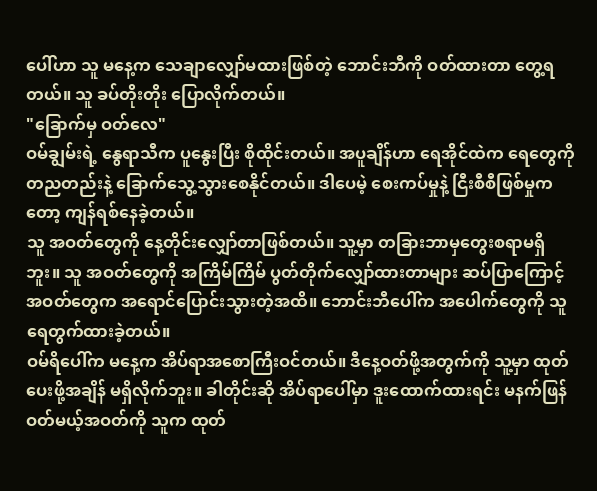ပေါ်ဟာ သူ မနေ့က သေချာလျှော်မထားဖြစ်တဲ့ ဘောင်းဘီကို ဝတ်ထားတာ တွေ့ရတယ်။ သူ ခပ်တိုးတိုး ပြောလိုက်တယ်။
"ခြောက်မှ ဝတ်လေ"
ဝမ်ချွမ်းရဲ့ နွေရာသီက ပူနွေးပြီး စိုထိုင်းတယ်။ အပူချိန်ဟာ ရေအိုင်ထဲက ရေတွေကို တညတည်းနဲ့ ခြောက်သွေ့သွားစေနိုင်တယ်။ ဒါပေမဲ့ စေးကပ်မှုနဲ့ ငြီးစီစီဖြစ်မှုကတော့ ကျန်ရစ်နေခဲ့တယ်။
သူ အဝတ်တွေကို နေ့တိုင်းလျှော်တာဖြစ်တယ်။ သူ့မှာ တခြားဘာမှတွေးစရာမရှိဘူး။ သူ အဝတ်တွေကို အကြိမ်ကြိမ် ပွတ်တိုက်လျှော်ထားတာများ ဆပ်ပြာကြောင့် အဝတ်တွေက အရောင်ပြောင်းသွားတဲ့အထိ။ ဘောင်းဘီပေါ်က အပေါက်တွေကို သူ ရေတွက်ထားခဲ့တယ်။
ဝမ်ရိပေါ်က မနေ့က အိပ်ရာအစောကြီးဝင်တယ်။ ဒီနေ့ဝတ်ဖို့အတွက်ကို သူ့မှာ ထုတ်ပေးဖို့အချိန် မရှိလိုက်ဘူး။ ခါတိုင်းဆို အိပ်ရာပေါ်မှာ ဒူးထောက်ထားရင်း မနက်ဖြန်ဝတ်မယ့်အဝတ်ကို သူက ထုတ်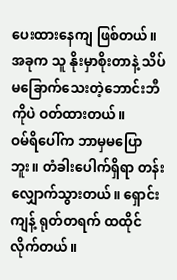ပေးထားနေကျ ဖြစ်တယ်။ အခုက သူ နိုးမှာစိုးတာနဲ့ သိပ်မခြောက်သေးတဲ့ဘောင်းဘီကိုပဲ ဝတ်ထားတယ်။
ဝမ်ရိပေါ်က ဘာမှမပြောဘူး။ တံခါးပေါက်ရှိရာ တန်းလျှောက်သွားတယ်။ ရှောင်းကျန့် ရုတ်တရက် ထထိုင်လိုက်တယ်။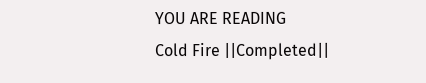YOU ARE READING
Cold Fire ||Completed||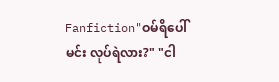Fanfiction"ဝမ်ရိပေါ် မင်း လုပ်ရဲလား?" "ငါ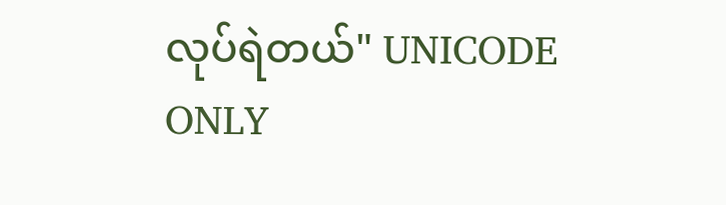လုပ်ရဲတယ်" UNICODE ONLY